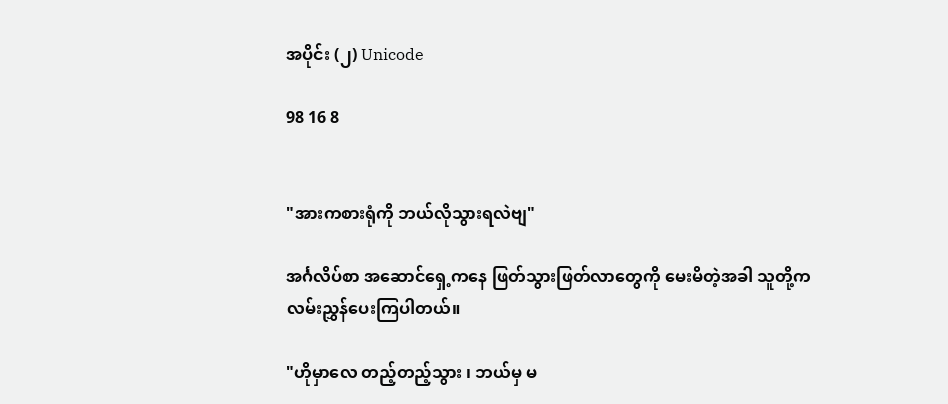အပိုင်း (၂) Unicode

98 16 8


"အားကစားရုံကို ဘယ်လိုသွားရလဲဗျ"

အင်္ဂလိပ်စာ အဆောင်ရှေ့ကနေ ‌ဖြတ်သွားဖြတ်လာတွေကို မေးမိတဲ့အခါ သူတို့က လမ်းညွှန်ပေးကြပါတယ်။

"ဟိုမှာလေ တည့်တည့်သွား ၊ ဘယ်မှ မ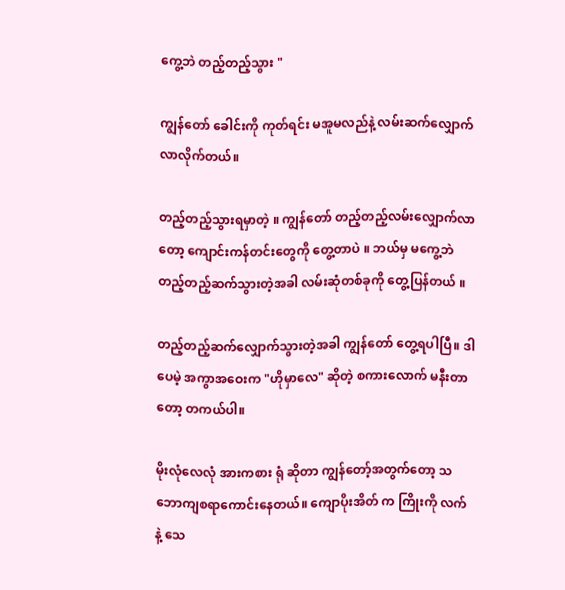ကွေ့ဘဲ တည့်တည့်သွား "

ကျွန်တော် ခေါင်းကို ကုတ်ရင်း မအူမလည်နဲ့ လမ်းဆက်လျှောက်လာလိုက်တယ်။

တည့်တည့်သွားရမှာတဲ့ ။ ကျွန်တော် တည့်တည့်လမ်းလျှောက်လာတော့ ကျောင်းကန်တင်းတွေကို တွေ့တာပဲ ။ ဘယ်မှ မကွေ့ဘဲ တည့်တည့်ဆက်သွားတဲ့အခါ လမ်းဆုံတစ်ခုကို တွေ့ပြန်တယ် ။

တည့်တည့်ဆက်လျှောက်သွားတဲ့အခါ ကျွန်တော် တွေ့ရပါပြီ။ ဒါပေမဲ့ အကွာအဝေးက "ဟိုမှာလေ" ဆိုတဲ့ စကားလောက် မနီးတာတော့ တကယ်ပါ။

မိုးလုံလေလုံ အားကစား ရုံ ဆိုတာ ကျွန်တော့်အတွက်တော့ သဘောကျစရာကောင်းနေတယ်။ ကျောပိုးအိတ် က ကြိုးကို လက်နဲ့ သေ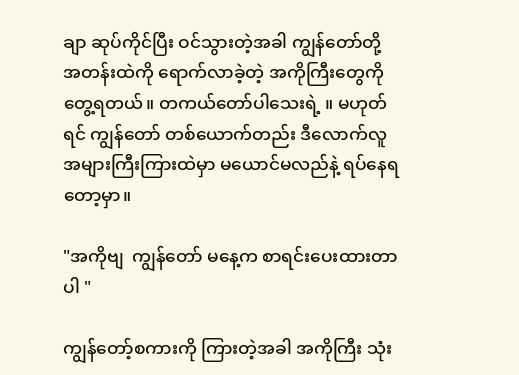ချာ ဆုပ်ကိုင်ပြီး ဝင်သွားတဲ့အခါ ကျွန်တော်တို့ အတန်းထဲကို ရောက်လာခဲ့တဲ့ အကိုကြီးတွေကို တွေ့ရတယ်။ တကယ်တော်ပါသေးရဲ့ ။ မဟုတ်ရင် ကျွန်တော် တစ်ယောက်တည်း ဒီလောက်လူအများကြီးကြားထဲမှာ မယောင်မလည်နဲ့ ရပ်နေရတော့မှာ။

"အကိုဗျ  ကျွန်တော် မနေ့က စာရင်းပေးထားတာပါ "

ကျွန်တော့်စကားကို ကြားတဲ့အခါ အကိုကြီး သုံး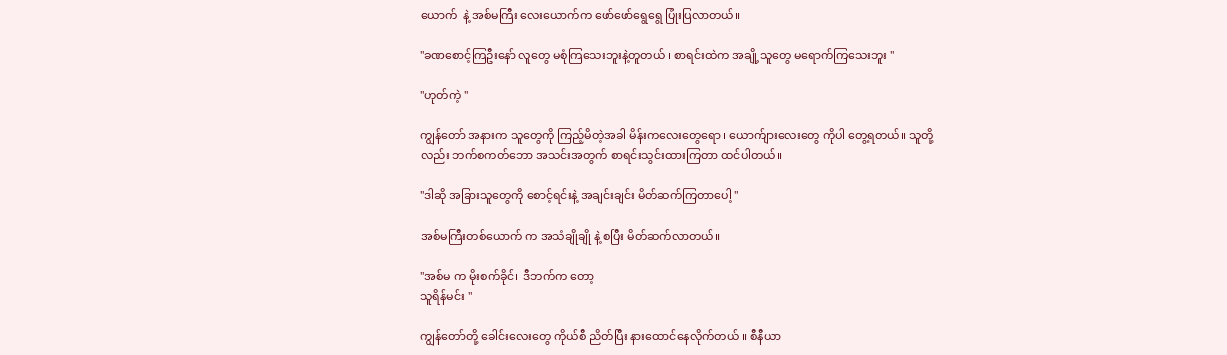ယောက်  နဲ့ အစ်မကြီး လေးယောက်က ဖော်ဖော်ရွေရွေ ပြုံးပြလာတယ်။

"ခဏစောင့်ကြဦးနော် လူတွေ မစုံကြသေးဘူးနဲ့တူတယ် ၊ စာရင်း‌ထဲက အချို့သူတွေ မရောက်ကြသေးဘူး "

"ဟုတ်ကဲ့ "

ကျွန်တော် အနားက သူတွေကို ကြည့်မိတဲ့အခါ မိန်းကလေးတွေရော ၊ ယောက်ျားလေးတွေ ကိုပါ တွေ့ရတယ်။ သူတို့လည်း ဘက်စကတ်ဘော အသင်းအတွက် စာရင်းသွင်းထားကြတာ ထင်ပါတယ်။

"ဒါဆို အခြားသူတွေကို စောင့်ရင်းနဲ့ အချင်းချင်း မိတ်ဆက်ကြတာပေါ့ "

အစ်မကြီးတစ်ယောက် က အသံချိုချို နဲ့ စပြီး မိတ်ဆက်လာတယ်။

"အစ်မ က မိုးစက်ခိုင်၊  ဒီဘက်က တော့
သူရိန်မင်း "

ကျွန်တော်တို့ ခေါင်းလေးတွေ ကိုယ်စီ ညိတ်ပြီး နားထောင်နေလိုက်တယ် ။ စီနီယာ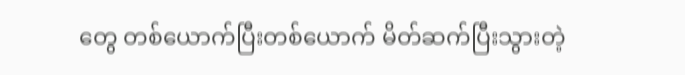တွေ တစ်ယောက်ပြီးတစ်ယောက် မိတ်ဆက်ပြီးသွားတဲ့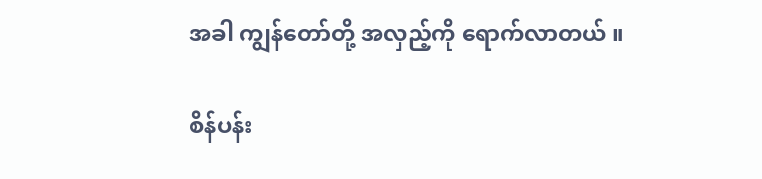အခါ ကျွန်တော်တို့ အလှည့်ကို ရောက်လာတယ် ။

စိန်ပန်း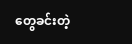တွေခင်းတဲ့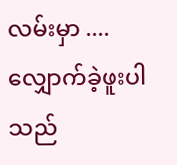လမ်းမှာ .... လျှောက်ခဲ့ဖူးပါသည်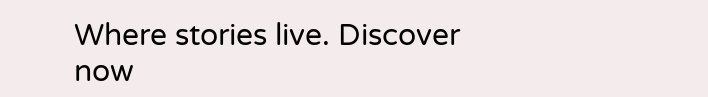Where stories live. Discover now